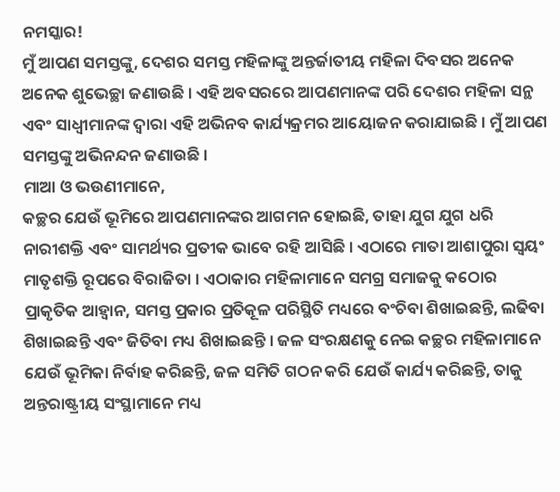ନମସ୍କାର!
ମୁଁ ଆପଣ ସମସ୍ତଙ୍କୁ, ଦେଶର ସମସ୍ତ ମହିଳାଙ୍କୁ ଅନ୍ତର୍ଜାତୀୟ ମହିଳା ଦିବସର ଅନେକ ଅନେକ ଶୁଭେଚ୍ଛା ଜଣାଉଛି । ଏହି ଅବସରରେ ଆପଣମାନଙ୍କ ପରି ଦେଶର ମହିଳା ସନ୍ଥ ଏବଂ ସାଧ୍ୱୀମାନଙ୍କ ଦ୍ୱାରା ଏହି ଅଭିନବ କାର୍ଯ୍ୟକ୍ରମର ଆୟୋଜନ କରାଯାଇଛି । ମୁଁ ଆପଣ ସମସ୍ତଙ୍କୁ ଅଭିନନ୍ଦନ ଜଣାଉଛି ।
ମାଆ ଓ ଭଉଣୀମାନେ,
କଚ୍ଛର ଯେଉଁ ଭୂମିରେ ଆପଣମାନଙ୍କର ଆଗମନ ହୋଇଛି, ତାହା ଯୁଗ ଯୁଗ ଧରି ନାରୀଶକ୍ତି ଏବଂ ସାମର୍ଥ୍ୟର ପ୍ରତୀକ ଭାବେ ରହି ଆସିଛି । ଏଠାରେ ମାତା ଆଶାପୁରା ସ୍ୱୟଂ ମାତୃଶକ୍ତି ରୂପରେ ବିରାଜିତା । ଏଠାକାର ମହିଳାମାନେ ସମଗ୍ର ସମାଜକୁ କଠୋର ପ୍ରାକୃତିକ ଆହ୍ୱାନ, ସମସ୍ତ ପ୍ରକାର ପ୍ରତିକୂଳ ପରିସ୍ଥିତି ମଧ୍ୟରେ ବଂଚିବା ଶିଖାଇଛନ୍ତି, ଲଢିବା ଶିଖାଇଛନ୍ତି ଏବଂ ଜିତିବା ମଧ୍ୟ ଶିଖାଇଛନ୍ତି । ଜଳ ସଂରକ୍ଷଣକୁ ନେଇ କଚ୍ଛର ମହିଳାମାନେ ଯେଉଁ ଭୂମିକା ନିର୍ବାହ କରିଛନ୍ତି, ଜଳ ସମିତି ଗଠନ କରି ଯେଉଁ କାର୍ଯ୍ୟ କରିଛନ୍ତି, ତାକୁ ଅନ୍ତରାଷ୍ଟ୍ରୀୟ ସଂସ୍ଥାମାନେ ମଧ୍ୟ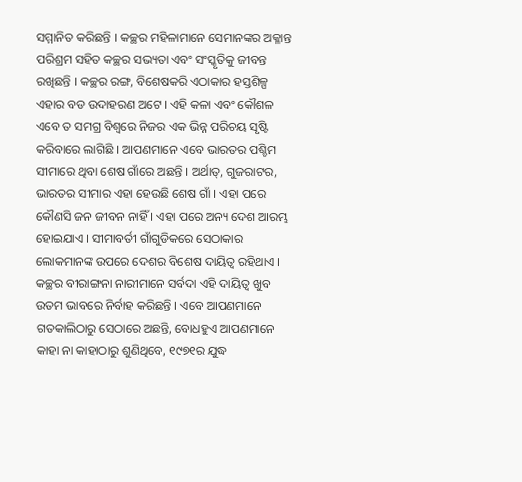ସମ୍ମାନିତ କରିଛନ୍ତି । କଚ୍ଛର ମହିଳାମାନେ ସେମାନଙ୍କର ଅକ୍ଳାନ୍ତ ପରିଶ୍ରମ ସହିତ କଚ୍ଛର ସଭ୍ୟତା ଏବଂ ସଂସ୍କୃତିକୁ ଜୀବନ୍ତ ରଖିଛନ୍ତି । କଚ୍ଛର ରଙ୍ଗ, ବିଶେଷକରି ଏଠାକାର ହସ୍ତଶିଳ୍ପ ଏହାର ବଡ ଉଦାହରଣ ଅଟେ । ଏହି କଳା ଏବଂ କୌଶଳ ଏବେ ତ ସମଗ୍ର ବିଶ୍ୱରେ ନିଜର ଏକ ଭିନ୍ନ ପରିଚୟ ସୃଷ୍ଟି କରିବାରେ ଲାଗିଛି । ଆପଣମାନେ ଏବେ ଭାରତର ପଶ୍ଚିମ ସୀମାରେ ଥିବା ଶେଷ ଗାଁରେ ଅଛନ୍ତି । ଅର୍ଥାତ୍, ଗୁଜରାଟର, ଭାରତର ସୀମାର ଏହା ହେଉଛି ଶେଷ ଗାଁ । ଏହା ପରେ କୌଣସି ଜନ ଜୀବନ ନାହିଁ । ଏହା ପରେ ଅନ୍ୟ ଦେଶ ଆରମ୍ଭ ହୋଇଯାଏ । ସୀମାବର୍ତୀ ଗାଁଗୁଡିକରେ ସେଠାକାର ଲୋକମାନଙ୍କ ଉପରେ ଦେଶର ବିଶେଷ ଦାୟିତ୍ୱ ରହିଥାଏ । କଚ୍ଛର ବୀରାଙ୍ଗନା ନାରୀମାନେ ସର୍ବଦା ଏହି ଦାୟିତ୍ୱ ଖୁବ ଉତମ ଭାବରେ ନିର୍ବାହ କରିଛନ୍ତି । ଏବେ ଆପଣମାନେ ଗତକାଲିଠାରୁ ସେଠାରେ ଅଛନ୍ତି, ବୋଧହୁଏ ଆପଣମାନେ କାହା ନା କାହାଠାରୁ ଶୁଣିଥିବେ, ୧୯୭୧ର ଯୁଦ୍ଧ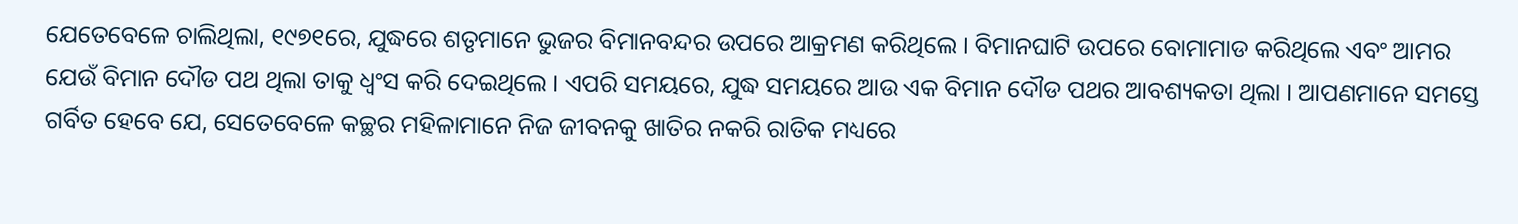ଯେତେବେଳେ ଚାଲିଥିଲା, ୧୯୭୧ରେ, ଯୁଦ୍ଧରେ ଶତୃମାନେ ଭୁଜର ବିମାନବନ୍ଦର ଉପରେ ଆକ୍ରମଣ କରିଥିଲେ । ବିମାନଘାଟି ଉପରେ ବୋମାମାଡ କରିଥିଲେ ଏବଂ ଆମର ଯେଉଁ ବିମାନ ଦୌଡ ପଥ ଥିଲା ତାକୁ ଧ୍ୱଂସ କରି ଦେଇଥିଲେ । ଏପରି ସମୟରେ, ଯୁଦ୍ଧ ସମୟରେ ଆଉ ଏକ ବିମାନ ଦୌଡ ପଥର ଆବଶ୍ୟକତା ଥିଲା । ଆପଣମାନେ ସମସ୍ତେ ଗର୍ବିତ ହେବେ ଯେ, ସେତେବେଳେ କଚ୍ଛର ମହିଳାମାନେ ନିଜ ଜୀବନକୁ ଖାତିର ନକରି ରାତିକ ମଧ୍ୟରେ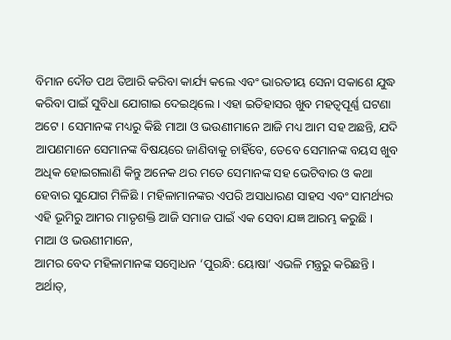ବିମାନ ଦୌଡ ପଥ ତିଆରି କରିବା କାର୍ଯ୍ୟ କଲେ ଏବଂ ଭାରତୀୟ ସେନା ସକାଶେ ଯୁଦ୍ଧ କରିବା ପାଇଁ ସୁବିଧା ଯୋଗାଇ ଦେଇଥିଲେ । ଏହା ଇତିହାସର ଖୁବ ମହତ୍ୱପୂର୍ଣ୍ଣ ଘଟଣା ଅଟେ । ସେମାନଙ୍କ ମଧ୍ୟରୁ କିଛି ମାଆ ଓ ଭଉଣୀମାନେ ଆଜି ମଧ୍ୟ ଆମ ସହ ଅଛନ୍ତି, ଯଦି ଆପଣମାନେ ସେମାନଙ୍କ ବିଷୟରେ ଜାଣିବାକୁ ଚାହିଁବେ, ତେବେ ସେମାନଙ୍କ ବୟସ ଖୁବ ଅଧିକ ହୋଇଗଲାଣି କିନ୍ତୁ ଅନେକ ଥର ମତେ ସେମାନଙ୍କ ସହ ଭେଟିବାର ଓ କଥା ହେବାର ସୁଯୋଗ ମିଳିଛି । ମହିଳାମାନଙ୍କର ଏପରି ଅସାଧାରଣ ସାହସ ଏବଂ ସାମର୍ଥ୍ୟର ଏହି ଭୂମିରୁ ଆମର ମାତୃଶକ୍ତି ଆଜି ସମାଜ ପାଇଁ ଏକ ସେବା ଯଜ୍ଞ ଆରମ୍ଭ କରୁଛି ।
ମାଆ ଓ ଭଉଣୀମାନେ,
ଆମର ବେଦ ମହିଳାମାନଙ୍କ ସମ୍ବୋଧନ ‘ପୁରନ୍ଧି: ୟୋଷା’ ଏଭଳି ମନ୍ତ୍ରରୁ କରିଛନ୍ତି । ଅର୍ଥାତ୍,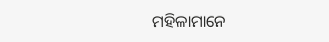ମହିଳାମାନେ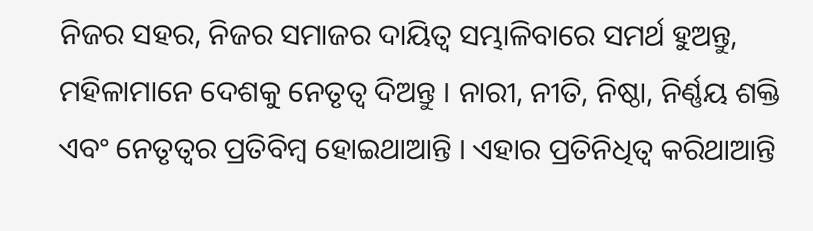ନିଜର ସହର, ନିଜର ସମାଜର ଦାୟିତ୍ୱ ସମ୍ଭାଳିବାରେ ସମର୍ଥ ହୁଅନ୍ତୁ, ମହିଳାମାନେ ଦେଶକୁ ନେତୃତ୍ୱ ଦିଅନ୍ତୁ । ନାରୀ, ନୀତି, ନିଷ୍ଠା, ନିର୍ଣ୍ଣୟ ଶକ୍ତି ଏବଂ ନେତୃତ୍ୱର ପ୍ରତିବିମ୍ବ ହୋଇଥାଆନ୍ତି । ଏହାର ପ୍ରତିନିଧିତ୍ୱ କରିଥାଆନ୍ତି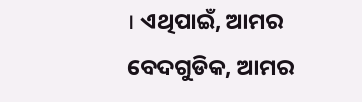। ଏଥିପାଇଁ, ଆମର ବେଦଗୁଡିକ, ଆମର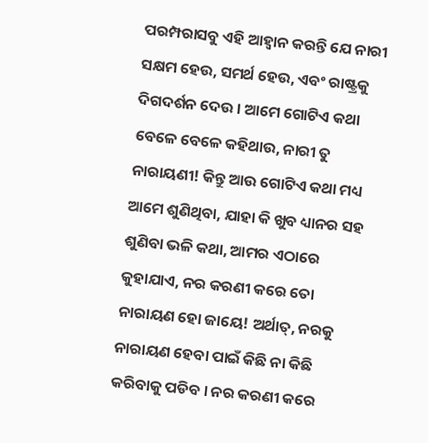ପରମ୍ପରାସବୁ ଏହି ଆହ୍ୱାନ କରନ୍ତି ଯେ ନାରୀ ସକ୍ଷମ ହେଉ, ସମର୍ଥ ହେଉ, ଏବଂ ରାଷ୍ଟ୍ରକୁ ଦିଗଦର୍ଶନ ଦେଉ । ଆମେ ଗୋଟିଏ କଥା ବେଳେ ବେଳେ କହିଥାଉ, ନାରୀ ତୁ ନାରାୟଣୀ! କିନ୍ତୁ ଆଉ ଗୋଟିଏ କଥା ମଧ୍ୟ ଆମେ ଶୁଣିଥିବା, ଯାହା କି ଖୁବ ଧ୍ୟାନର ସହ ଶୁଣିବା ଭଳି କଥା, ଆମର ଏଠାରେ କୁହାଯାଏ, ନର କରଣୀ କରେ ତୋ ନାରାୟଣ ହୋ ଜାୟେ! ଅର୍ଥାତ୍, ନରକୁ ନାରାୟଣ ହେବା ପାଇଁ କିଛି ନା କିଛି କରିବାକୁ ପଡିବ । ନର କରଣୀ କରେ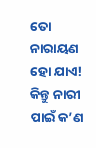ତୋ ନାରାୟଣ ହୋ ଯାଏ! କିନ୍ତୁ ନାରୀ ପାଇଁ କ’ଣ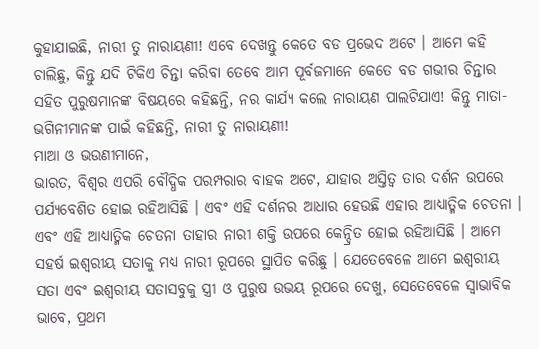କୁହାଯାଇଛି, ନାରୀ ତୁ ନାରାୟଣୀ! ଏବେ ଦେଖନ୍ତୁ କେତେ ବଡ ପ୍ରଭେଦ ଅଟେ । ଆମେ କହି ଚାଲିଛୁ, କିନ୍ତୁ ଯଦି ଟିକିଏ ଚିନ୍ତା କରିବା ତେବେ ଆମ ପୂର୍ବଜମାନେ କେତେ ବଡ ଗଭୀର ଚିନ୍ତାର ସହିତ ପୁରୁଷମାନଙ୍କ ବିଷୟରେ କହିଛନ୍ତି, ନର କାର୍ଯ୍ୟ କଲେ ନାରାୟଣ ପାଲଟିଯାଏ! କିନ୍ତୁ ମାତା- ଭଗିନୀମାନଙ୍କ ପାଇଁ କହିଛନ୍ତି, ନାରୀ ତୁ ନାରାୟଣୀ!
ମାଆ ଓ ଭଉଣୀମାନେ,
ଭାରତ, ବିଶ୍ୱର ଏପରି ବୌଦ୍ଧିକ ପରମ୍ପରାର ବାହକ ଅଟେ, ଯାହାର ଅସ୍ତିତ୍ୱ ତାର ଦର୍ଶନ ଉପରେ ପର୍ଯ୍ୟବେଶିତ ହୋଇ ରହିଆସିଛି । ଏବଂ ଏହି ଦର୍ଶନର ଆଧାର ହେଉଛି ଏହାର ଆଧ୍ୟାତ୍ମିକ ଚେତନା । ଏବଂ ଏହି ଆଧ୍ୟାତ୍ମିକ ଚେତନା ତାହାର ନାରୀ ଶକ୍ତି ଉପରେ କେନ୍ଦ୍ରିତ ହୋଇ ରହିଆସିଛି । ଆମେ ସହର୍ଷ ଇଶ୍ୱରୀୟ ସତାକୁ ମଧ୍ୟ ନାରୀ ରୂପରେ ସ୍ଥାପିତ କରିଛୁ । ଯେତେବେଳେ ଆମେ ଇଶ୍ୱରୀୟ ସତା ଏବଂ ଇଶ୍ୱରୀୟ ସତାସବୁକୁ ସ୍ତ୍ରୀ ଓ ପୁରୁଷ ଉଭୟ ରୂପରେ ଦେଖୁ, ସେତେବେଳେ ସ୍ୱାଭାବିକ ଭାବେ, ପ୍ରଥମ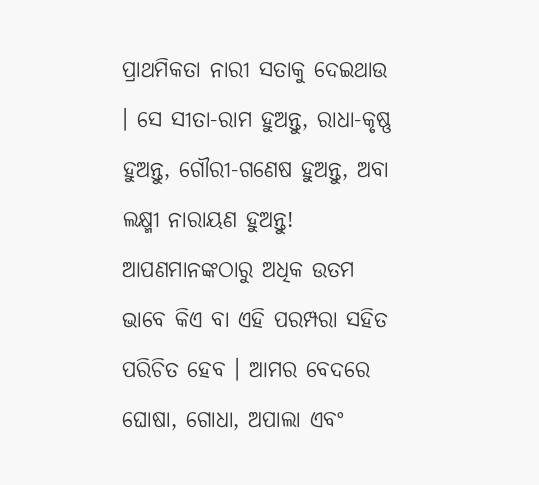ପ୍ରାଥମିକତା ନାରୀ ସତାକୁ ଦେଇଥାଉ । ସେ ସୀତା-ରାମ ହୁଅନ୍ତୁ, ରାଧା-କୃଷ୍ଣ ହୁଅନ୍ତୁ, ଗୌରୀ-ଗଣେଷ ହୁଅନ୍ତୁ, ଅବା ଲକ୍ଷ୍ମୀ ନାରାୟଣ ହୁଅନ୍ତୁ! ଆପଣମାନଙ୍କଠାରୁ ଅଧିକ ଉତମ ଭାବେ କିଏ ବା ଏହି ପରମ୍ପରା ସହିତ ପରିଚିତ ହେବ । ଆମର ବେଦରେ ଘୋଷା, ଗୋଧା, ଅପାଲା ଏବଂ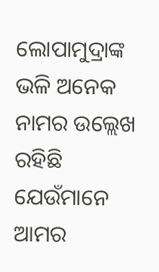ଲୋପାମୁଦ୍ରାଙ୍କ ଭଳି ଅନେକ ନାମର ଉଲ୍ଲେଖ ରହିଛି ଯେଉଁମାନେ ଆମର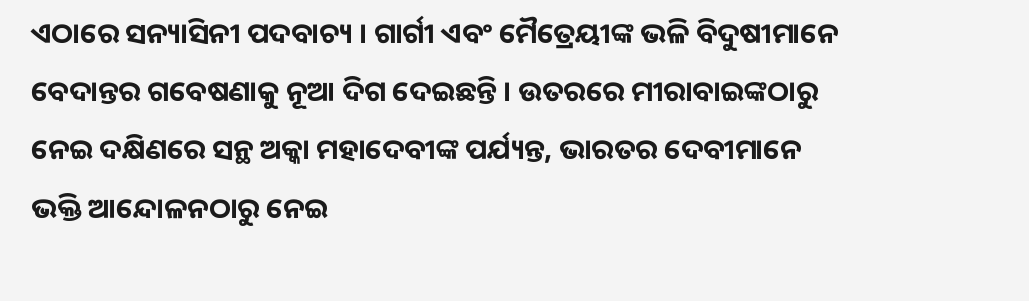ଏଠାରେ ସନ୍ୟାସିନୀ ପଦବାଚ୍ୟ । ଗାର୍ଗୀ ଏବଂ ମୈତ୍ରେୟୀଙ୍କ ଭଳି ବିଦୁଷୀମାନେ ବେଦାନ୍ତର ଗବେଷଣାକୁ ନୂଆ ଦିଗ ଦେଇଛନ୍ତି । ଉତରରେ ମୀରାବାଇଙ୍କଠାରୁ ନେଇ ଦକ୍ଷିଣରେ ସନ୍ଥ ଅକ୍କା ମହାଦେବୀଙ୍କ ପର୍ଯ୍ୟନ୍ତ, ଭାରତର ଦେବୀମାନେ ଭକ୍ତି ଆନ୍ଦୋଳନଠାରୁ ନେଇ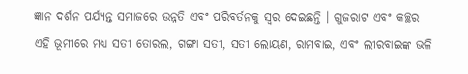ଜ୍ଞାନ ଦର୍ଶନ ପର୍ଯ୍ୟନ୍ତ ସମାଜରେ ଉନ୍ନତି ଏବଂ ପରିବର୍ତନକୁ ସ୍ୱର ଦେଇଛନ୍ତି । ଗୁଜରାଟ ଏବଂ କଚ୍ଛର ଏହି ଭୂମୀରେ ମଧ୍ୟ ସତୀ ତୋରଲ, ଗଙ୍ଗା ସତୀ, ସତୀ ଲୋୟଣ, ରାମବାଇ, ଏବଂ ଲୀରବାଇଙ୍କ ଭଳି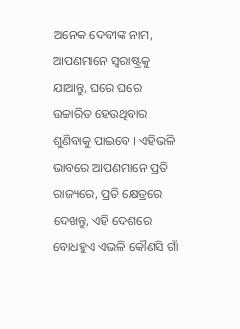ଅନେକ ଦେବୀଙ୍କ ନାମ, ଆପଣମାନେ ସ୍ୱରାଷ୍ଟ୍ରକୁ ଯାଆନ୍ତୁ, ଘରେ ଘରେ ଉଚ୍ଚାରିତ ହେଉଥିବାର ଶୁଣିବାକୁ ପାଇବେ । ଏହିଭଳି ଭାବରେ ଆପଣମାନେ ପ୍ରତି ରାଜ୍ୟରେ, ପ୍ରତି କ୍ଷେତ୍ରରେ ଦେଖନ୍ତୁ, ଏହି ଦେଶରେ ବୋଧହୁଏ ଏଭଳି କୌଣସି ଗାଁ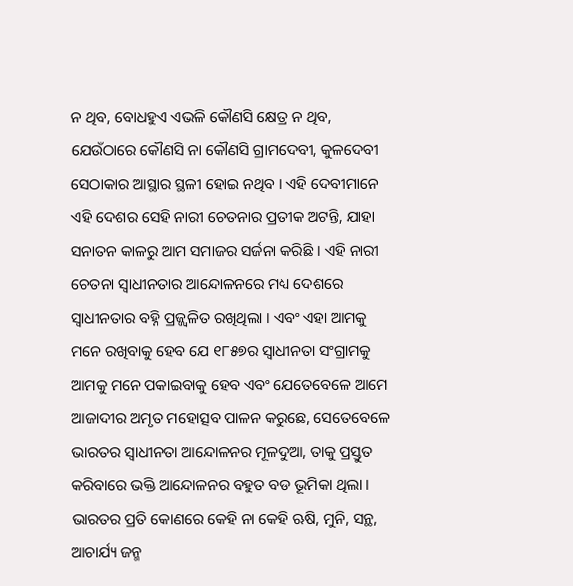ନ ଥିବ, ବୋଧହୁଏ ଏଭଳି କୌଣସି କ୍ଷେତ୍ର ନ ଥିବ, ଯେଉଁଠାରେ କୌଣସି ନା କୌଣସି ଗ୍ରାମଦେବୀ, କୁଳଦେବୀ ସେଠାକାର ଆସ୍ଥାର ସ୍ଥଳୀ ହୋଇ ନଥିବ । ଏହି ଦେବୀମାନେ ଏହି ଦେଶର ସେହି ନାରୀ ଚେତନାର ପ୍ରତୀକ ଅଟନ୍ତି, ଯାହା ସନାତନ କାଳରୁ ଆମ ସମାଜର ସର୍ଜନା କରିଛି । ଏହି ନାରୀ ଚେତନା ସ୍ୱାଧୀନତାର ଆନ୍ଦୋଳନରେ ମଧ୍ୟ ଦେଶରେ ସ୍ୱାଧୀନତାର ବହ୍ନି ପ୍ରଜ୍ଜ୍ୱଳିତ ରଖିଥିଲା । ଏବଂ ଏହା ଆମକୁ ମନେ ରଖିବାକୁ ହେବ ଯେ ୧୮୫୭ର ସ୍ୱାଧୀନତା ସଂଗ୍ରାମକୁ ଆମକୁ ମନେ ପକାଇବାକୁ ହେବ ଏବଂ ଯେତେବେଳେ ଆମେ ଆଜାଦୀର ଅମୃତ ମହୋତ୍ସବ ପାଳନ କରୁଛେ, ସେତେବେଳେ ଭାରତର ସ୍ୱାଧୀନତା ଆନ୍ଦୋଳନର ମୂଳଦୁଆ, ତାକୁ ପ୍ରସ୍ତୁତ କରିବାରେ ଭକ୍ତି ଆନ୍ଦୋଳନର ବହୁତ ବଡ ଭୂମିକା ଥିଲା । ଭାରତର ପ୍ରତି କୋଣରେ କେହି ନା କେହି ଋଷି, ମୁନି, ସନ୍ଥ, ଆଚାର୍ଯ୍ୟ ଜନ୍ମ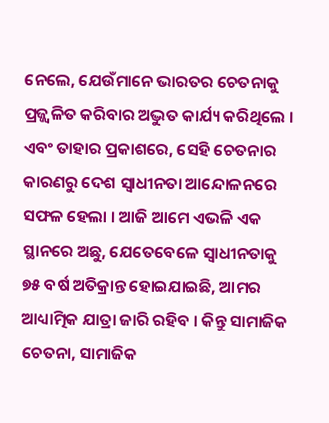ନେଲେ, ଯେଉଁମାନେ ଭାରତର ଚେତନାକୁ ପ୍ରଜ୍ଜ୍ୱଳିତ କରିବାର ଅଦ୍ଭୁତ କାର୍ଯ୍ୟ କରିଥିଲେ । ଏବଂ ତାହାର ପ୍ରକାଶରେ, ସେହି ଚେତନାର କାରଣରୁ ଦେଶ ସ୍ୱାଧୀନତା ଆନ୍ଦୋଳନରେ ସଫଳ ହେଲା । ଆଜି ଆମେ ଏଭଳି ଏକ ସ୍ଥାନରେ ଅଛୁ, ଯେତେବେଳେ ସ୍ୱାଧୀନତାକୁ ୭୫ ବର୍ଷ ଅତିକ୍ରାନ୍ତ ହୋଇଯାଇଛି, ଆମର ଆଧ୍ୟାତ୍ମିକ ଯାତ୍ରା ଜାରି ରହିବ । କିନ୍ତୁ ସାମାଜିକ ଚେତନା, ସାମାଜିକ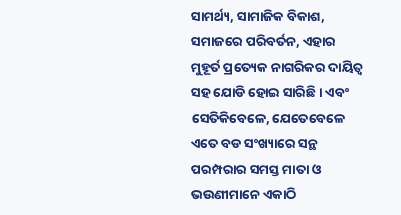ସାମର୍ଥ୍ୟ, ସାମାଜିକ ବିକାଶ, ସମାଜରେ ପରିବର୍ତନ, ଏହାର ମୁହୂର୍ତ ପ୍ରତ୍ୟେକ ନାଗରିକର ଦାୟିତ୍ୱ ସହ ଯୋଡି ହୋଇ ସାରିଛି । ଏବଂ ସେତିକିବେଳେ, ଯେତେବେଳେ ଏତେ ବଡ ସଂଖ୍ୟାରେ ସନ୍ଥ ପରମ୍ପରାର ସମସ୍ତ ମାତା ଓ ଭଉଣୀମାନେ ଏକାଠି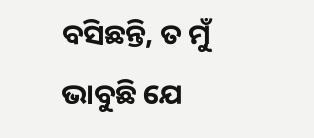ବସିଛନ୍ତି, ତ ମୁଁ ଭାବୁଛି ଯେ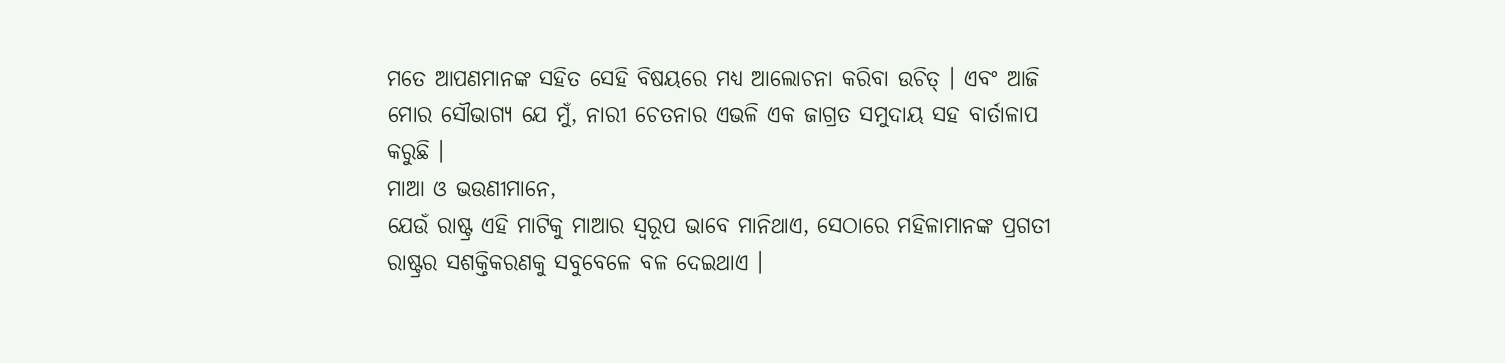ମତେ ଆପଣମାନଙ୍କ ସହିତ ସେହି ବିଷୟରେ ମଧ୍ୟ ଆଲୋଚନା କରିବା ଉଚିତ୍ । ଏବଂ ଆଜି ମୋର ସୌଭାଗ୍ୟ ଯେ ମୁଁ, ନାରୀ ଚେତନାର ଏଭଳି ଏକ ଜାଗ୍ରତ ସମୁଦାୟ ସହ ବାର୍ତାଳାପ କରୁଛି ।
ମାଆ ଓ ଭଉଣୀମାନେ,
ଯେଉଁ ରାଷ୍ଟ୍ର ଏହି ମାଟିକୁ ମାଆର ସ୍ୱରୂପ ଭାବେ ମାନିଥାଏ, ସେଠାରେ ମହିଳାମାନଙ୍କ ପ୍ରଗତୀ ରାଷ୍ଟ୍ରର ସଶକ୍ତିକରଣକୁ ସବୁବେଳେ ବଳ ଦେଇଥାଏ ।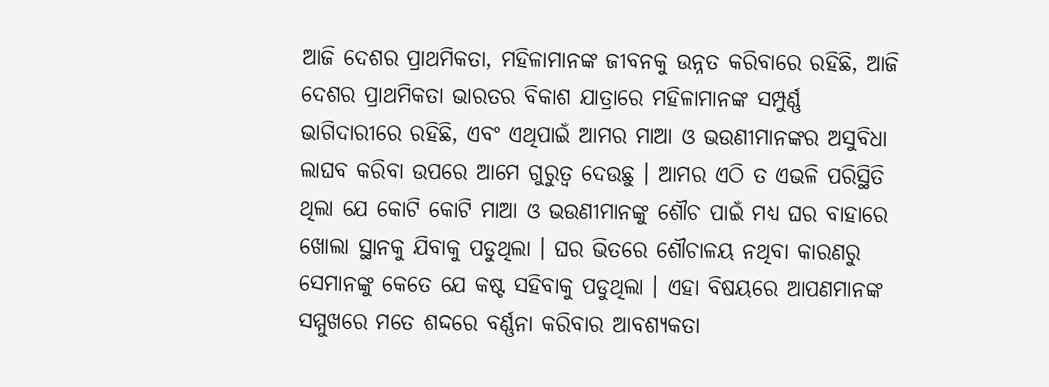ଆଜି ଦେଶର ପ୍ରାଥମିକତା, ମହିଳାମାନଙ୍କ ଜୀବନକୁ ଉନ୍ନତ କରିବାରେ ରହିଛି, ଆଜି ଦେଶର ପ୍ରାଥମିକତା ଭାରତର ବିକାଶ ଯାତ୍ରାରେ ମହିଳାମାନଙ୍କ ସମ୍ପୁର୍ଣ୍ଣ ଭାଗିଦାରୀରେ ରହିଛି, ଏବଂ ଏଥିପାଇଁ ଆମର ମାଆ ଓ ଭଉଣୀମାନଙ୍କର ଅସୁବିଧା ଲାଘବ କରିବା ଉପରେ ଆମେ ଗୁରୁତ୍ୱ ଦେଉଛୁ । ଆମର ଏଠି ତ ଏଭଳି ପରିସ୍ଥିତି ଥିଲା ଯେ କୋଟି କୋଟି ମାଆ ଓ ଭଉଣୀମାନଙ୍କୁ ଶୌଚ ପାଇଁ ମଧ୍ୟ ଘର ବାହାରେ ଖୋଲା ସ୍ଥାନକୁ ଯିବାକୁ ପଡୁଥିଲା । ଘର ଭିତରେ ଶୌଚାଳୟ ନଥିବା କାରଣରୁ ସେମାନଙ୍କୁ କେତେ ଯେ କଷ୍ଟ ସହିବାକୁ ପଡୁଥିଲା । ଏହା ବିଷୟରେ ଆପଣମାନଙ୍କ ସମ୍ମୁଖରେ ମତେ ଶଦ୍ଦରେ ବର୍ଣ୍ଣନା କରିବାର ଆବଶ୍ୟକତା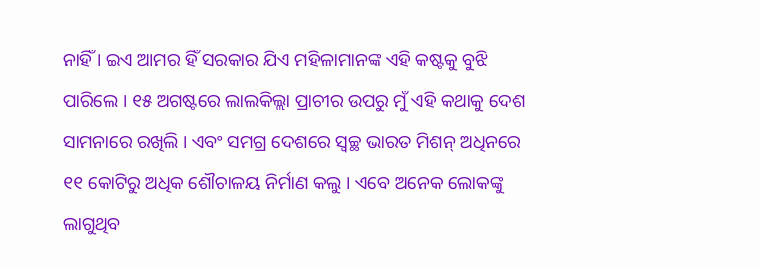ନାହିଁ । ଇଏ ଆମର ହିଁ ସରକାର ଯିଏ ମହିଳାମାନଙ୍କ ଏହି କଷ୍ଟକୁ ବୁଝି ପାରିଲେ । ୧୫ ଅଗଷ୍ଟରେ ଲାଲକିଲ୍ଲା ପ୍ରାଚୀର ଉପରୁ ମୁଁ ଏହି କଥାକୁ ଦେଶ ସାମନାରେ ରଖିଲି । ଏବଂ ସମଗ୍ର ଦେଶରେ ସ୍ୱଚ୍ଛ ଭାରତ ମିଶନ୍ ଅଧିନରେ ୧୧ କୋଟିରୁ ଅଧିକ ଶୌଚାଳୟ ନିର୍ମାଣ କଲୁ । ଏବେ ଅନେକ ଲୋକଙ୍କୁ ଲାଗୁଥିବ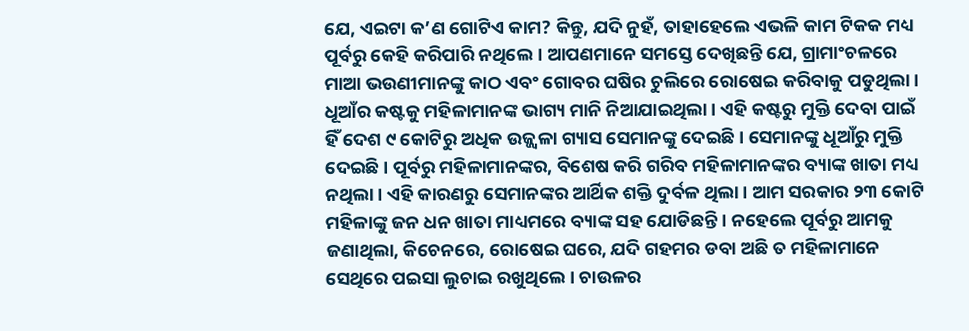ଯେ, ଏଇଟା କ’ଣ ଗୋଟିଏ କାମ? କିନ୍ତୁ, ଯଦି ନୁହଁ, ତାହାହେଲେ ଏଭଳି କାମ ଟିକକ ମଧ୍ୟ ପୂର୍ବରୁ କେହି କରିପାରି ନଥିଲେ । ଆପଣମାନେ ସମସ୍ତେ ଦେଖିଛନ୍ତି ଯେ, ଗ୍ରାମାଂଚଳରେ ମାଆ ଭଉଣୀମାନଙ୍କୁ କାଠ ଏବଂ ଗୋବର ଘଷିର ଚୁଲିରେ ରୋଷେଇ କରିବାକୁ ପଡୁଥିଲା । ଧୂଆଁର କଷ୍ଟକୁ ମହିଳାମାନଙ୍କ ଭାଗ୍ୟ ମାନି ନିଆଯାଇଥିଲା । ଏହି କଷ୍ଟରୁ ମୁକ୍ତି ଦେବା ପାଇଁ ହିଁ ଦେଶ ୯ କୋଟିରୁ ଅଧିକ ଉଜ୍ଜ୍ୱଳା ଗ୍ୟାସ ସେମାନଙ୍କୁ ଦେଇଛି । ସେମାନଙ୍କୁ ଧୂଆଁରୁ ମୁକ୍ତି ଦେଇଛି । ପୂର୍ବରୁ ମହିଳାମାନଙ୍କର, ବିଶେଷ କରି ଗରିବ ମହିଳାମାନଙ୍କର ବ୍ୟାଙ୍କ ଖାତା ମଧ୍ୟ ନଥିଲା । ଏହି କାରଣରୁ ସେମାନଙ୍କର ଆର୍ଥିକ ଶକ୍ତି ଦୁର୍ବଳ ଥିଲା । ଆମ ସରକାର ୨୩ କୋଟି ମହିଳାଙ୍କୁ ଜନ ଧନ ଖାତା ମାଧ୍ୟମରେ ବ୍ୟାଙ୍କ ସହ ଯୋଡିଛନ୍ତି । ନହେଲେ ପୂର୍ବରୁ ଆମକୁ ଜଣାଥିଲା, କିଚେନରେ, ରୋଷେଇ ଘରେ, ଯଦି ଗହମର ଡବା ଅଛି ତ ମହିଳାମାନେ ସେଥିରେ ପଇସା ଲୁଚାଇ ରଖୁଥିଲେ । ଚାଉଳର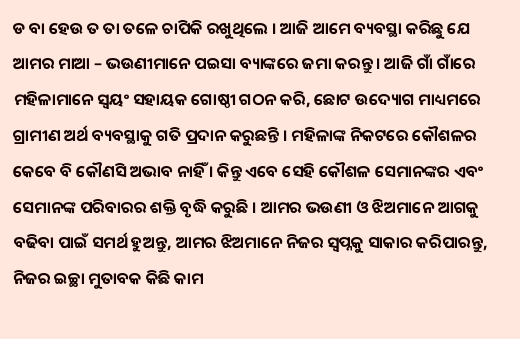ଡ ବା ହେଉ ତ ତା ତଳେ ଚାପିକି ରଖୁଥିଲେ । ଆଜି ଆମେ ବ୍ୟବସ୍ଥା କରିଛୁ ଯେ ଆମର ମାଆ – ଭଉଣୀମାନେ ପଇସା ବ୍ୟାଙ୍କରେ ଜମା କରନ୍ତୁ । ଆଜି ଗାଁ ଗାଁରେ ମହିଳାମାନେ ସ୍ୱୟଂ ସହାୟକ ଗୋଷ୍ଠୀ ଗଠନ କରି, ଛୋଟ ଉଦ୍ୟୋଗ ମାଧ୍ୟମରେ ଗ୍ରାମୀଣ ଅର୍ଥ ବ୍ୟବସ୍ଥାକୁ ଗତି ପ୍ରଦାନ କରୁଛନ୍ତି । ମହିଳାଙ୍କ ନିକଟରେ କୌଶଳର କେବେ ବି କୌଣସି ଅଭାବ ନାହିଁ । କିନ୍ତୁ ଏବେ ସେହି କୌଶଳ ସେମାନଙ୍କର ଏବଂ ସେମାନଙ୍କ ପରିବାରର ଶକ୍ତି ବୃଦ୍ଧି କରୁଛି । ଆମର ଭଉଣୀ ଓ ଝିଅମାନେ ଆଗକୁ ବଢିବା ପାଇଁ ସମର୍ଥ ହୁଅନ୍ତୁ, ଆମର ଝିଅମାନେ ନିଜର ସ୍ୱପ୍ନକୁ ସାକାର କରିପାରନ୍ତୁ, ନିଜର ଇଚ୍ଛା ମୁତାବକ କିଛି କାମ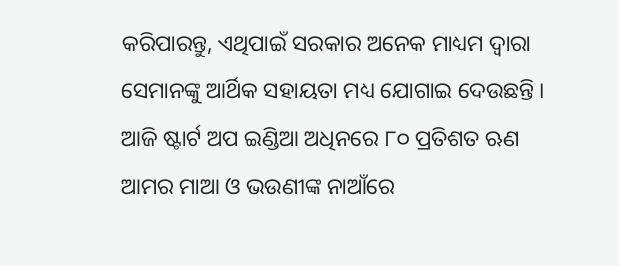କରିପାରନ୍ତୁ, ଏଥିପାଇଁ ସରକାର ଅନେକ ମାଧ୍ୟମ ଦ୍ୱାରା ସେମାନଙ୍କୁ ଆର୍ଥିକ ସହାୟତା ମଧ୍ୟ ଯୋଗାଇ ଦେଉଛନ୍ତି । ଆଜି ଷ୍ଟାର୍ଟ ଅପ ଇଣ୍ଡିଆ ଅଧିନରେ ୮୦ ପ୍ରତିଶତ ଋଣ ଆମର ମାଆ ଓ ଭଉଣୀଙ୍କ ନାଆଁରେ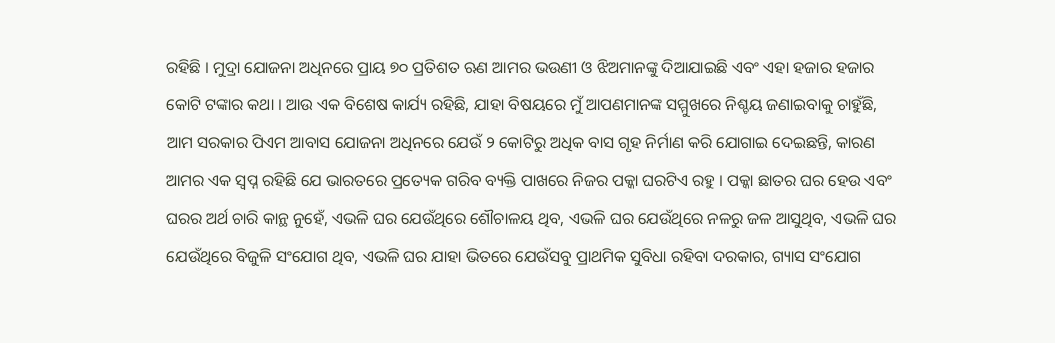ରହିଛି । ମୁଦ୍ରା ଯୋଜନା ଅଧିନରେ ପ୍ରାୟ ୭୦ ପ୍ରତିଶତ ଋଣ ଆମର ଭଉଣୀ ଓ ଝିଅମାନଙ୍କୁ ଦିଆଯାଇଛି ଏବଂ ଏହା ହଜାର ହଜାର କୋଟି ଟଙ୍କାର କଥା । ଆଉ ଏକ ବିଶେଷ କାର୍ଯ୍ୟ ରହିଛି, ଯାହା ବିଷୟରେ ମୁଁ ଆପଣମାନଙ୍କ ସମ୍ମୁଖରେ ନିଶ୍ଚୟ ଜଣାଇବାକୁ ଚାହୁଁଛି, ଆମ ସରକାର ପିଏମ ଆବାସ ଯୋଜନା ଅଧିନରେ ଯେଉଁ ୨ କୋଟିରୁ ଅଧିକ ବାସ ଗୃହ ନିର୍ମାଣ କରି ଯୋଗାଇ ଦେଇଛନ୍ତି, କାରଣ ଆମର ଏକ ସ୍ୱପ୍ନ ରହିଛି ଯେ ଭାରତରେ ପ୍ରତ୍ୟେକ ଗରିବ ବ୍ୟକ୍ତି ପାଖରେ ନିଜର ପକ୍କା ଘରଟିଏ ରହୁ । ପକ୍କା ଛାତର ଘର ହେଉ ଏବଂ ଘରର ଅର୍ଥ ଚାରି କାନ୍ଥ ନୁହେଁ, ଏଭଳି ଘର ଯେଉଁଥିରେ ଶୌଚାଳୟ ଥିବ, ଏଭଳି ଘର ଯେଉଁଥିରେ ନଳରୁ ଜଳ ଆସୁଥିବ, ଏଭଳି ଘର ଯେଉଁଥିରେ ବିଜୁଳି ସଂଯୋଗ ଥିବ, ଏଭଳି ଘର ଯାହା ଭିତରେ ଯେଉଁସବୁ ପ୍ରାଥମିକ ସୁବିଧା ରହିବା ଦରକାର, ଗ୍ୟାସ ସଂଯୋଗ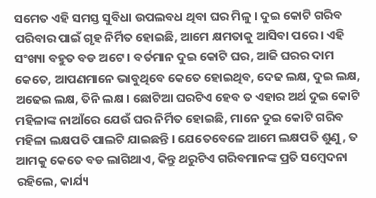ସମେତ ଏହି ସମସ୍ତ ସୁବିଧା ଉପଲବଧ ଥିବା ଘର ମିଳୁ । ଦୁଇ କୋଟି ଗରିବ ପରିବାର ପାଇଁ ଗୃହ ନିର୍ମିତ ହୋଇଛି, ଆମେ କ୍ଷମତାକୁ ଆସିବା ପରେ । ଏହି ସଂଖ୍ୟା ବହୁତ ବଡ ଅଟେ । ବର୍ତମାନ ଦୁଇ କୋଟି ଘର, ଆଜି ଘରର ଦାମ କେତେ, ଆପଣମାନେ ଭାବୁଥିବେ କେତେ ହୋଇଥିବ, ଦେଢ ଲକ୍ଷ, ଦୁଇ ଲକ୍ଷ, ଅଢେଇ ଲକ୍ଷ, ତିନି ଲକ୍ଷ । ଛୋଟିଆ ଘରଟିଏ ହେବ ତ ଏହାର ଅର୍ଥ ଦୁଇ କୋଟି ମହିଳାଙ୍କ ନାଆଁରେ ଯେଉଁ ଘର ନିର୍ମିତ ହୋଇଛି, ମାନେ ଦୁଇ କୋଟି ଗରିବ ମହିଳା ଲକ୍ଷପତି ପାଲଟି ଯାଇଛନ୍ତି । ଯେତେବେଳେ ଆମେ ଲକ୍ଷପତି ଶୁଣୁ, ତ ଆମକୁ କେତେ ବଡ ଲାଗିଥାଏ, କିନ୍ତୁ ଥରୁଟିଏ ଗରିବମାନଙ୍କ ପ୍ରତି ସମ୍ବେଦନା ରହିଲେ, କାର୍ଯ୍ୟ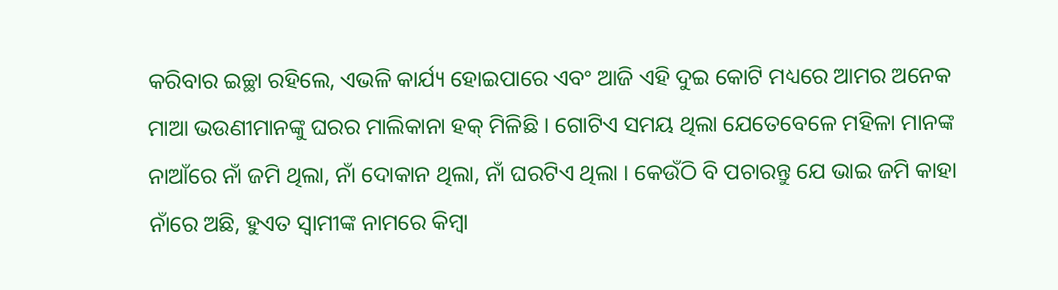କରିବାର ଇଚ୍ଛା ରହିଲେ, ଏଭଳି କାର୍ଯ୍ୟ ହୋଇପାରେ ଏବଂ ଆଜି ଏହି ଦୁଇ କୋଟି ମଧ୍ୟରେ ଆମର ଅନେକ ମାଆ ଭଉଣୀମାନଙ୍କୁ ଘରର ମାଲିକାନା ହକ୍ ମିଳିଛି । ଗୋଟିଏ ସମୟ ଥିଲା ଯେତେବେଳେ ମହିଳା ମାନଙ୍କ ନାଆଁରେ ନାଁ ଜମି ଥିଲା, ନାଁ ଦୋକାନ ଥିଲା, ନାଁ ଘରଟିଏ ଥିଲା । କେଉଁଠି ବି ପଚାରନ୍ତୁ ଯେ ଭାଇ ଜମି କାହା ନାଁରେ ଅଛି, ହୁଏତ ସ୍ୱାମୀଙ୍କ ନାମରେ କିମ୍ବା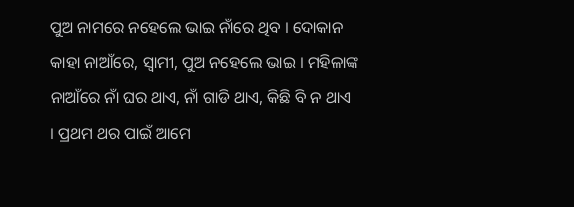ପୁଅ ନାମରେ ନହେଲେ ଭାଇ ନାଁରେ ଥିବ । ଦୋକାନ କାହା ନାଆଁରେ, ସ୍ୱାମୀ, ପୁଅ ନହେଲେ ଭାଇ । ମହିଳାଙ୍କ ନାଆଁରେ ନାଁ ଘର ଥାଏ, ନାଁ ଗାଡି ଥାଏ, କିଛି ବି ନ ଥାଏ । ପ୍ରଥମ ଥର ପାଇଁ ଆମେ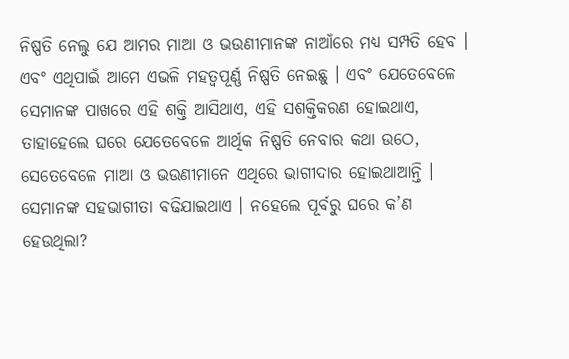ନିଷ୍ପତି ନେଲୁ ଯେ ଆମର ମାଆ ଓ ଭଉଣୀମାନଙ୍କ ନାଆଁରେ ମଧ୍ୟ ସମ୍ପତି ହେବ । ଏବଂ ଏଥିପାଇଁ ଆମେ ଏଭଳି ମହତ୍ୱପୂର୍ଣ୍ଣ ନିଷ୍ପତି ନେଇଛୁ । ଏବଂ ଯେତେବେଳେ ସେମାନଙ୍କ ପାଖରେ ଏହି ଶକ୍ତି ଆସିଥାଏ, ଏହି ସଶକ୍ତିକରଣ ହୋଇଥାଏ, ତାହାହେଲେ ଘରେ ଯେତେବେଳେ ଆର୍ଥିକ ନିଷ୍ପତି ନେବାର କଥା ଉଠେ, ସେତେବେଳେ ମାଆ ଓ ଭଉଣୀମାନେ ଏଥିରେ ଭାଗୀଦାର ହୋଇଥାଆନ୍ତି । ସେମାନଙ୍କ ସହଭାଗୀତା ବଢିଯାଇଥାଏ । ନହେଲେ ପୂର୍ବରୁ ଘରେ କ’ଣ ହେଉଥିଲା?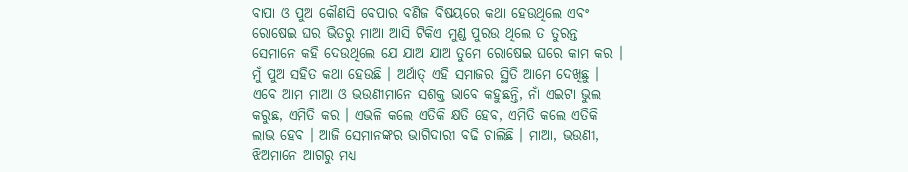ବାପା ଓ ପୁଅ କୌଣସି ବେପାର ବଣିଜ ବିଷୟରେ କଥା ହେଉଥିଲେ ଏବଂ ରୋଷେଇ ଘର ଭିତରୁ ମାଆ ଆସି ଟିକିଏ ମୁଣ୍ଡ ପୁରଉ ଥିଲେ ତ ତୁରନ୍ତ ସେମାନେ କହି ଦେଉଥିଲେ ଯେ ଯାଅ ଯାଅ ତୁମେ ରୋଷେଇ ଘରେ କାମ କର । ମୁଁ ପୁଅ ସହିତ କଥା ହେଉଛି । ଅର୍ଥାତ୍ ଏହି ସମାଜର ସ୍ଥିତି ଆମେ ଦେଖିଛୁ । ଏବେ ଆମ ମାଆ ଓ ଭଉଣୀମାନେ ସଶକ୍ତ ଭାବେ କହୁଛନ୍ତି, ନାଁ ଏଇଟା ଭୁଲ କରୁଛ, ଏମିତି କର । ଏଭଳି କଲେ ଏତିକି କ୍ଷତି ହେବ, ଏମିତି କଲେ ଏତିକି ଲାଭ ହେବ । ଆଜି ସେମାନଙ୍କର ଭାଗିଦାରୀ ବଢି ଚାଲିଛି । ମାଆ, ଭଉଣୀ, ଝିଅମାନେ ଆଗରୁ ମଧ୍ୟ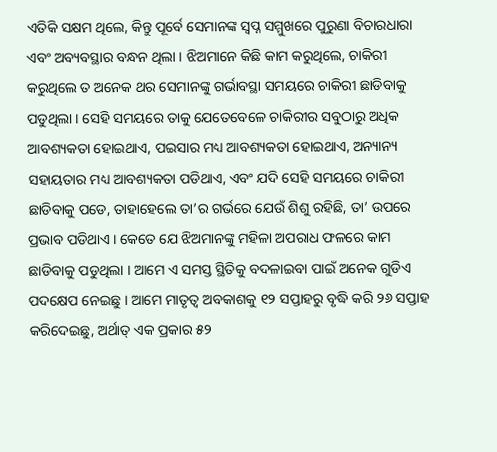ଏତିକି ସକ୍ଷମ ଥିଲେ, କିନ୍ତୁ ପୂର୍ବେ ସେମାନଙ୍କ ସ୍ୱପ୍ନ ସମ୍ମୁଖରେ ପୁରୁଣା ବିଚାରଧାରା ଏବଂ ଅବ୍ୟବସ୍ଥାର ବନ୍ଧନ ଥିଲା । ଝିଅମାନେ କିଛି କାମ କରୁଥିଲେ, ଚାକିରୀ କରୁଥିଲେ ତ ଅନେକ ଥର ସେମାନଙ୍କୁ ଗର୍ଭାବସ୍ଥା ସମୟରେ ଚାକିରୀ ଛାଡିବାକୁ ପଡୁଥିଲା । ସେହି ସମୟରେ ତାକୁ ଯେତେବେଳେ ଚାକିରୀର ସବୁଠାରୁ ଅଧିକ ଆବଶ୍ୟକତା ହୋଇଥାଏ, ପଇସାର ମଧ୍ୟ ଆବଶ୍ୟକତା ହୋଇଥାଏ, ଅନ୍ୟାନ୍ୟ ସହାୟତାର ମଧ୍ୟ ଆବଶ୍ୟକତା ପଡିଥାଏ, ଏବଂ ଯଦି ସେହି ସମୟରେ ଚାକିରୀ ଛାଡିବାକୁ ପଡେ, ତାହାହେଲେ ତା’ର ଗର୍ଭରେ ଯେଉଁ ଶିଶୁ ରହିଛି, ତା’ ଉପରେ ପ୍ରଭାବ ପଡିଥାଏ । କେତେ ଯେ ଝିଅମାନଙ୍କୁ ମହିଳା ଅପରାଧ ଫଳରେ କାମ ଛାଡିବାକୁ ପଡୁଥିଲା । ଆମେ ଏ ସମସ୍ତ ସ୍ଥିତିକୁ ବଦଳାଇବା ପାଇଁ ଅନେକ ଗୁଡିଏ ପଦକ୍ଷେପ ନେଇଛୁ । ଆମେ ମାତୃତ୍ୱ ଅବକାଶକୁ ୧୨ ସପ୍ତାହରୁ ବୃଦ୍ଧି କରି ୨୬ ସପ୍ତାହ କରିଦେଇଛୁ, ଅର୍ଥାତ୍ ଏକ ପ୍ରକାର ୫୨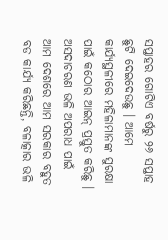ସପ୍ତାହର ଗୋଟିଏ ବର୍ଷରୁ ୨୬ ସପ୍ତାହ ଛୁଟି ଦେଇଦେଉଛୁ । ଆମେ କାର୍ଯ୍ୟସ୍ଥଳୀରେ ମହିଳାମାନଙ୍କ ସୁରକ୍ଷା ପାଇଁ କଠୋର ଆଇନ୍ ପ୍ରସ୍ତୁତ କରିଛୁ । ଅସଦାଚରଣ ଭଳି ଅପରାଧ ପାଇଁ ଆମ ଦେଶରେ ଆମ ସରକାର ବହୁତ ବଡ କାର୍ଯ୍ୟ କରିଛନ୍ତି, ବଳାତ୍କାର ଭଳି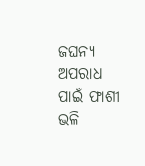ଜଘନ୍ୟ ଅପରାଧ ପାଇଁ ଫାଶୀ ଭଳି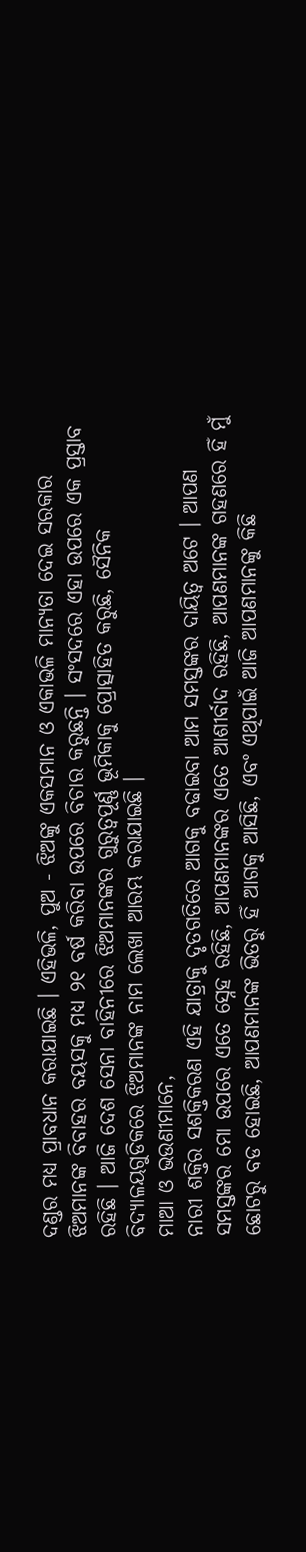ଦଣ୍ଡର ମଧ୍ୟ ପ୍ରାବଧାନ କରାଯାଇଛି । ଏହିଭଳି, ପୁଅ - ଝିଅଙ୍କୁ ଏକସମାନ ଓ ଏକାଭଳି ମାନ୍ୟତା ଦେଇ ସରକାର ଝିଅମାନଙ୍କ ବିବାହର ବୟସକୁ ମଧ୍ୟ ୨୧ ବର୍ଷ କରିବା ଉପରେ ବିଚାର କରୁଛନ୍ତି । ସଂସଦରେ ଏହା ଉପରେ ଏକ ପ୍ରସ୍ତାବ ରହିଛି । ଆଜି ଦେଶ ସେନା ବାହିନୀରେ ଝିଅମାନଙ୍କର ଗୁରୁତ୍ୱପୂର୍ଣ୍ଣ ଭୂମିକାକୁ ପ୍ରୋତ୍ସାହିତ କରୁଛି, ସୈନିକ ବିଦ୍ୟାଳୟଗୁଡିକରେ ଝିଅମାନଙ୍କ ନାମ ଲେଖା ଆରମ୍ଭ କରାଯାଇଛି ।
ମାଆ ଓ ଭଉଣୀମାନେ,
ନାରୀ ଶକ୍ତିର ସଶକ୍ତିକରଣ ଏହି ଯାତ୍ରାକୁ ଦୃତଗତିରେ ଆଗକୁ ବଢାଇବା ଆମ ସମସ୍ତଙ୍କର ଦାୟିତ୍ୱ ଅଟେ । ଆପଣ ସମସ୍ତଙ୍କର ମୋ ଉପରେ ଏତେ ସ୍ନେହ ରହିଛି, ଆପଣମାନଙ୍କର ଏତେ ଆଶୀର୍ବାଦ ରହିଛି, ଆପଣମାନଙ୍କ ଗହଣରେ ହିଁ ମୁଁ ଛୋଟରୁ ବଡ ହୋଇଛି, ଆପଣମାନଙ୍କ ଭିତରୁ ହିଁ ଆଗକୁ ଆସିଛି, ଏବଂ ଏଥିପାଇଁ ଆଜି ଆପଣମାନଙ୍କୁ କିଛି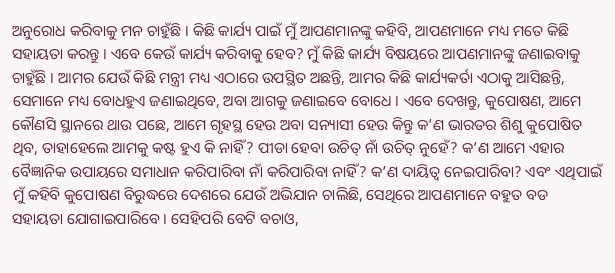ଅନୁରୋଧ କରିବାକୁ ମନ ଚାହୁଁଛି । କିଛି କାର୍ଯ୍ୟ ପାଇଁ ମୁଁ ଆପଣମାନଙ୍କୁ କହିବି, ଆପଣମାନେ ମଧ୍ୟ ମତେ କିଛି ସହାୟତା କରନ୍ତୁ । ଏବେ କେଉଁ କାର୍ଯ୍ୟ କରିବାକୁ ହେବ? ମୁଁ କିଛି କାର୍ଯ୍ୟ ବିଷୟରେ ଆପଣମାନଙ୍କୁ ଜଣାଇବାକୁ ଚାହୁଁଛି । ଆମର ଯେଉଁ କିଛି ମନ୍ତ୍ରୀ ମଧ୍ୟ ଏଠାରେ ଉପସ୍ଥିତ ଅଛନ୍ତି, ଆମର କିଛି କାର୍ଯ୍ୟକର୍ତା ଏଠାକୁ ଆସିଛନ୍ତି, ସେମାନେ ମଧ୍ୟ ବୋଧହୁଏ ଜଣାଇଥିବେ, ଅବା ଆଗକୁ ଜଣାଇବେ ବୋଧେ । ଏବେ ଦେଖନ୍ତୁ, କୁପୋଷଣ, ଆମେ କୌଣସି ସ୍ଥାନରେ ଥାଉ ପଛେ, ଆମେ ଗୃହସ୍ଥ ହେଉ ଅବା ସନ୍ୟାସୀ ହେଉ କିନ୍ତୁ କ’ଣ ଭାରତର ଶିଶୁ କୁପୋଷିତ ଥିବ, ତାହାହେଲେ ଆମକୁ କଷ୍ଟ ହୁଏ କି ନାହିଁ? ପୀଡା ହେବା ଉଚିତ୍ ନାଁ ଉଚିତ୍ ନୁହେଁ? କ’ଣ ଆମେ ଏହାର ବୈଜ୍ଞାନିକ ଉପାୟରେ ସମାଧାନ କରିପାରିବା ନାଁ କରିପାରିବା ନାହିଁ? କ’ଣ ଦାୟିତ୍ୱ ନେଇପାରିବା? ଏବଂ ଏଥିପାଇଁ ମୁଁ କହିବି କୁପୋଷଣ ବିରୁଦ୍ଧରେ ଦେଶରେ ଯେଉଁ ଅଭିଯାନ ଚାଲିଛି, ସେଥିରେ ଆପଣମାନେ ବହୁତ ବଡ ସହାୟତା ଯୋଗାଇପାରିବେ । ସେହିପରି ବେଟି ବଚାଓ,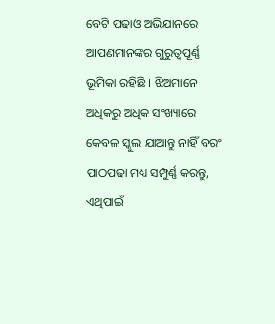ବେଟି ପଢାଓ ଅଭିଯାନରେ ଆପଣମାନଙ୍କର ଗୁରୁତ୍ୱପୂର୍ଣ୍ଣ ଭୂମିକା ରହିଛି । ଝିଅମାନେ ଅଧିକରୁ ଅଧିକ ସଂଖ୍ୟାରେ କେବଳ ସ୍କୁଲ ଯାଆନ୍ତୁ ନାହିଁ ବରଂ ପାଠପଢା ମଧ୍ୟ ସମ୍ପୁର୍ଣ୍ଣ କରନ୍ତୁ, ଏଥିପାଇଁ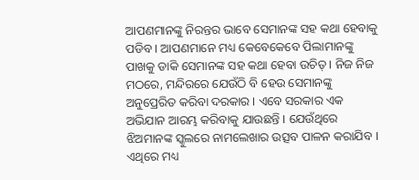ଆପଣମାନଙ୍କୁ ନିରନ୍ତର ଭାବେ ସେମାନଙ୍କ ସହ କଥା ହେବାକୁ ପଡିବ । ଆପଣମାନେ ମଧ୍ୟ କେବେକେବେ ପିଲାମାନଙ୍କୁ ପାଖକୁ ଡାକି ସେମାନଙ୍କ ସହ କଥା ହେବା ଉଚିତ୍ । ନିଜ ନିଜ ମଠରେ, ମନ୍ଦିରରେ ଯେଉଁଠି ବି ହେଉ ସେମାନଙ୍କୁ ଅନୁପ୍ରେରିତ କରିବା ଦରକାର । ଏବେ ସରକାର ଏକ ଅଭିଯାନ ଆରମ୍ଭ କରିବାକୁ ଯାଉଛନ୍ତି । ଯେଉଁଥିରେ ଝିଅମାନଙ୍କ ସ୍କୁଲରେ ନାମଲେଖାର ଉତ୍ସବ ପାଳନ କରାଯିବ । ଏଥିରେ ମଧ୍ୟ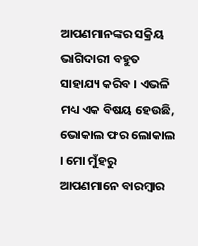ଆପଣମାନଙ୍କର ସକ୍ରିୟ ଭାଗିଦାରୀ ବହୁତ ସାହାଯ୍ୟ କରିବ । ଏଭଳି ମଧ୍ୟ ଏକ ବିଷୟ ହେଉଛି, ଭୋକାଲ ଫର ଲୋକାଲ । ମୋ ମୁଁହରୁ ଆପଣମାନେ ବାରମ୍ବାର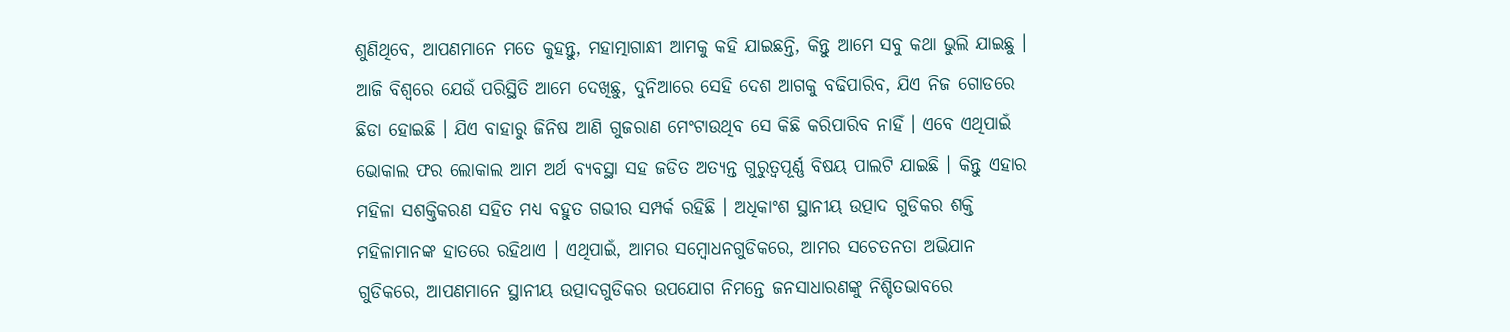ଶୁଣିଥିବେ, ଆପଣମାନେ ମତେ କୁହନ୍ତୁ, ମହାତ୍ମାଗାନ୍ଧୀ ଆମକୁ କହି ଯାଇଛନ୍ତି, କିନ୍ତୁ ଆମେ ସବୁ କଥା ଭୁଲି ଯାଇଛୁ । ଆଜି ବିଶ୍ୱରେ ଯେଉଁ ପରିସ୍ଥିତି ଆମେ ଦେଖିଛୁ, ଦୁନିଆରେ ସେହି ଦେଶ ଆଗକୁ ବଢିପାରିବ, ଯିଏ ନିଜ ଗୋଡରେ ଛିଡା ହୋଇଛି । ଯିଏ ବାହାରୁ ଜିନିଷ ଆଣି ଗୁଜରାଣ ମେଂଟାଉଥିବ ସେ କିଛି କରିପାରିବ ନାହିଁ । ଏବେ ଏଥିପାଇଁ ଭୋକାଲ ଫର ଲୋକାଲ ଆମ ଅର୍ଥ ବ୍ୟବସ୍ଥା ସହ ଜଡିତ ଅତ୍ୟନ୍ତ ଗୁରୁତ୍ୱପୂର୍ଣ୍ଣ ବିଷୟ ପାଲଟି ଯାଇଛି । କିନ୍ତୁ ଏହାର ମହିଳା ସଶକ୍ତିକରଣ ସହିତ ମଧ୍ୟ ବହୁତ ଗଭୀର ସମ୍ପର୍କ ରହିଛି । ଅଧିକାଂଶ ସ୍ଥାନୀୟ ଉତ୍ପାଦ ଗୁଡିକର ଶକ୍ତି ମହିଳାମାନଙ୍କ ହାତରେ ରହିଥାଏ । ଏଥିପାଇଁ, ଆମର ସମ୍ବୋଧନଗୁଡିକରେ, ଆମର ସଚେତନତା ଅଭିଯାନ ଗୁଡିକରେ, ଆପଣମାନେ ସ୍ଥାନୀୟ ଉତ୍ପାଦଗୁଡିକର ଉପଯୋଗ ନିମନ୍ତେ ଜନସାଧାରଣଙ୍କୁ ନିଶ୍ଚିତଭାବରେ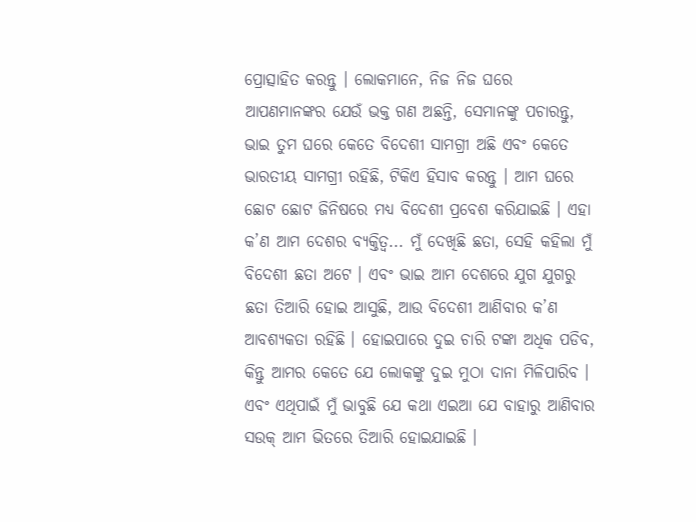ପ୍ରୋତ୍ସାହିତ କରନ୍ତୁ । ଲୋକମାନେ, ନିଜ ନିଜ ଘରେ ଆପଣମାନଙ୍କର ଯେଉଁ ଭକ୍ତ ଗଣ ଅଛନ୍ତି, ସେମାନଙ୍କୁ ପଚାରନ୍ତୁ, ଭାଇ ତୁମ ଘରେ କେତେ ବିଦେଶୀ ସାମଗ୍ରୀ ଅଛି ଏବଂ କେତେ ଭାରତୀୟ ସାମଗ୍ରୀ ରହିଛି, ଟିକିଏ ହିସାବ କରନ୍ତୁ । ଆମ ଘରେ ଛୋଟ ଛୋଟ ଜିନିଷରେ ମଧ୍ୟ ବିଦେଶୀ ପ୍ରବେଶ କରିଯାଇଛି । ଏହା କ’ଣ ଆମ ଦେଶର ବ୍ୟକ୍ତିତ୍ୱ... ମୁଁ ଦେଖିଛି ଛତା, ସେହି କହିଲା ମୁଁ ବିଦେଶୀ ଛତା ଅଟେ । ଏବଂ ଭାଇ ଆମ ଦେଶରେ ଯୁଗ ଯୁଗରୁ ଛତା ତିଆରି ହୋଇ ଆସୁଛି, ଆଉ ବିଦେଶୀ ଆଣିବାର କ’ଣ ଆବଶ୍ୟକତା ରହିଛି । ହୋଇପାରେ ଦୁଇ ଚାରି ଟଙ୍କା ଅଧିକ ପଡିବ, କିନ୍ତୁ ଆମର କେତେ ଯେ ଲୋକଙ୍କୁ ଦୁଇ ମୁଠା ଦାନା ମିଳିପାରିବ । ଏବଂ ଏଥିପାଇଁ ମୁଁ ଭାବୁଛି ଯେ କଥା ଏଇଆ ଯେ ବାହାରୁ ଆଣିବାର ସଉକ୍ ଆମ ଭିତରେ ତିଆରି ହୋଇଯାଇଛି ।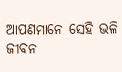ଆପଣମାନେ ସେହି ଭଳି ଜୀବନ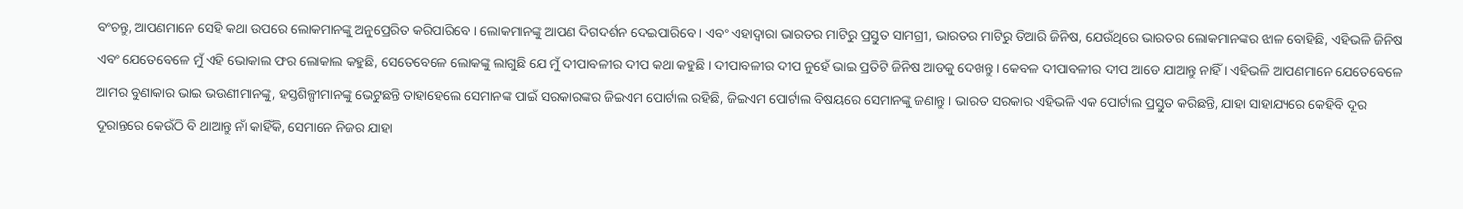ବଂଚନ୍ତୁ, ଆପଣମାନେ ସେହି କଥା ଉପରେ ଲୋକମାନଙ୍କୁ ଅନୁପ୍ରେରିତ କରିପାରିବେ । ଲୋକମାନଙ୍କୁ ଆପଣ ଦିଗଦର୍ଶନ ଦେଇପାରିବେ । ଏବଂ ଏହାଦ୍ୱାରା ଭାରତର ମାଟିରୁ ପ୍ରସ୍ତୁତ ସାମଗ୍ରୀ, ଭାରତର ମାଟିରୁ ତିଆରି ଜିନିଷ, ଯେଉଁଥିରେ ଭାରତର ଲୋକମାନଙ୍କର ଝାଳ ବୋହିଛି, ଏହିଭଳି ଜିନିଷ ଏବଂ ଯେତେବେଳେ ମୁଁ ଏହି ଭୋକାଲ ଫର ଲୋକାଲ କହୁଛି, ସେତେବେଳେ ଲୋକଙ୍କୁ ଲାଗୁଛି ଯେ ମୁଁ ଦୀପାବଳୀର ଦୀପ କଥା କହୁଛି । ଦୀପାବଳୀର ଦୀପ ନୁହେଁ ଭାଇ ପ୍ରତିଟି ଜିନିଷ ଆଡକୁ ଦେଖନ୍ତୁ । କେବଳ ଦୀପାବଳୀର ଦୀପ ଆଡେ ଯାଆନ୍ତୁ ନାହିଁ । ଏହିଭଳି ଆପଣମାନେ ଯେତେବେଳେ ଆମର ବୁଣାକାର ଭାଇ ଭଉଣୀମାନଙ୍କୁ, ହସ୍ତଶିଳ୍ପୀମାନଙ୍କୁ ଭେଟୁଛନ୍ତି ତାହାହେଲେ ସେମାନଙ୍କ ପାଇଁ ସରକାରଙ୍କର ଜିଇଏମ ପୋର୍ଟାଲ ରହିଛି, ଜିଇଏମ ପୋର୍ଟାଲ ବିଷୟରେ ସେମାନଙ୍କୁ ଜଣାନ୍ତୁ । ଭାରତ ସରକାର ଏହିଭଳି ଏକ ପୋର୍ଟାଲ ପ୍ରସ୍ତୁତ କରିଛନ୍ତି, ଯାହା ସାହାଯ୍ୟରେ କେହିବି ଦୂର ଦୂରାନ୍ତରେ କେଉଁଠି ବି ଥାଆନ୍ତୁ ନାଁ କାହିଁକି, ସେମାନେ ନିଜର ଯାହା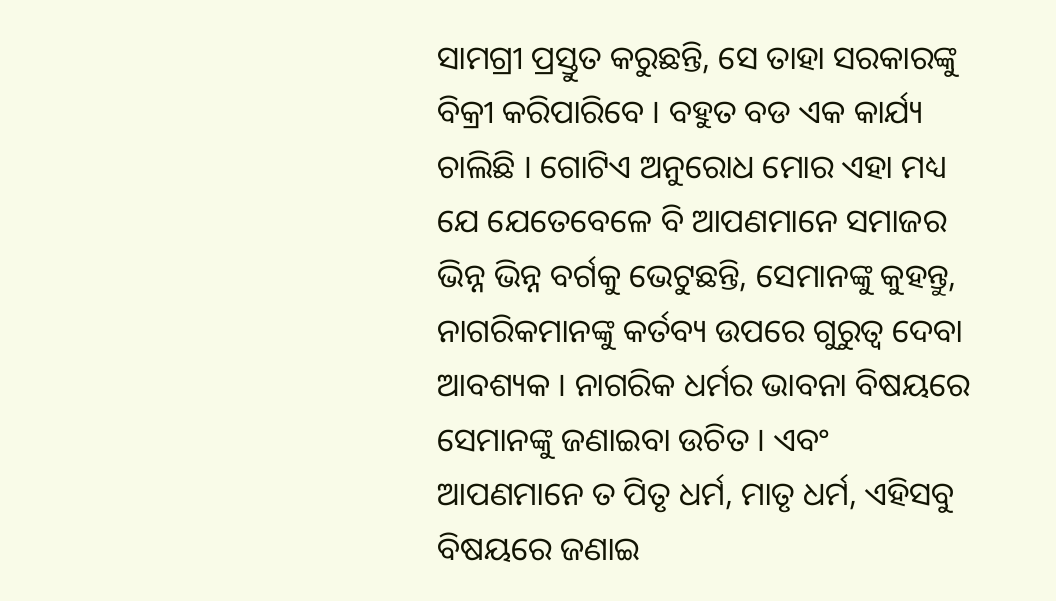ସାମଗ୍ରୀ ପ୍ରସ୍ତୁତ କରୁଛନ୍ତି, ସେ ତାହା ସରକାରଙ୍କୁ ବିକ୍ରୀ କରିପାରିବେ । ବହୁତ ବଡ ଏକ କାର୍ଯ୍ୟ ଚାଲିଛି । ଗୋଟିଏ ଅନୁରୋଧ ମୋର ଏହା ମଧ୍ୟ ଯେ ଯେତେବେଳେ ବି ଆପଣମାନେ ସମାଜର ଭିନ୍ନ ଭିନ୍ନ ବର୍ଗକୁ ଭେଟୁଛନ୍ତି, ସେମାନଙ୍କୁ କୁହନ୍ତୁ, ନାଗରିକମାନଙ୍କୁ କର୍ତବ୍ୟ ଉପରେ ଗୁରୁତ୍ୱ ଦେବା ଆବଶ୍ୟକ । ନାଗରିକ ଧର୍ମର ଭାବନା ବିଷୟରେ ସେମାନଙ୍କୁ ଜଣାଇବା ଉଚିତ । ଏବଂ ଆପଣମାନେ ତ ପିତୃ ଧର୍ମ, ମାତୃ ଧର୍ମ, ଏହିସବୁ ବିଷୟରେ ଜଣାଇ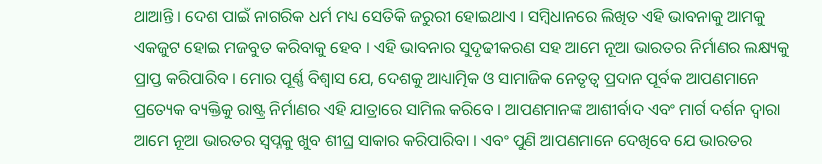ଥାଆନ୍ତି । ଦେଶ ପାଇଁ ନାଗରିକ ଧର୍ମ ମଧ୍ୟ ସେତିକି ଜରୁରୀ ହୋଇଥାଏ । ସମ୍ବିଧାନରେ ଲିଖିତ ଏହି ଭାବନାକୁ ଆମକୁ ଏକଜୁଟ ହୋଇ ମଜବୁତ କରିବାକୁ ହେବ । ଏହି ଭାବନାର ସୁଦୃଢୀକରଣ ସହ ଆମେ ନୂଆ ଭାରତର ନିର୍ମାଣର ଲକ୍ଷ୍ୟକୁ ପ୍ରାପ୍ତ କରିପାରିବ । ମୋର ପୂର୍ଣ୍ଣ ବିଶ୍ୱାସ ଯେ, ଦେଶକୁ ଆଧ୍ୟାତ୍ମିକ ଓ ସାମାଜିକ ନେତୃତ୍ୱ ପ୍ରଦାନ ପୂର୍ବକ ଆପଣମାନେ ପ୍ରତ୍ୟେକ ବ୍ୟକ୍ତିକୁ ରାଷ୍ଟ୍ର ନିର୍ମାଣର ଏହି ଯାତ୍ରାରେ ସାମିଲ କରିବେ । ଆପଣମାନଙ୍କ ଆଶୀର୍ବାଦ ଏବଂ ମାର୍ଗ ଦର୍ଶନ ଦ୍ୱାରା ଆମେ ନୂଆ ଭାରତର ସ୍ୱପ୍ନକୁ ଖୁବ ଶୀଘ୍ର ସାକାର କରିପାରିବା । ଏବଂ ପୁଣି ଆପଣମାନେ ଦେଖିବେ ଯେ ଭାରତର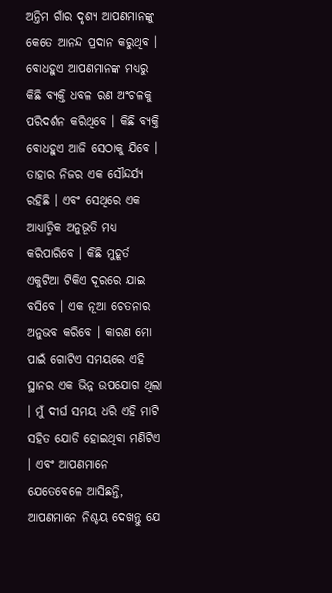ଅନ୍ତିମ ଗାଁର ଦୃଶ୍ୟ ଆପଣମାନଙ୍କୁ କେତେ ଆନନ୍ଦ ପ୍ରଦାନ କରୁଥିବ । ବୋଧହୁଏ ଆପଣମାନଙ୍କ ମଧ୍ୟରୁ କିଛି ବ୍ୟକ୍ତି ଧବଳ ରଣ ଅଂଚଳକୁ ପରିଦର୍ଶନ କରିଥିବେ । କିଛି ବ୍ୟକ୍ତି ବୋଧହୁଏ ଆଜି ସେଠାକୁ ଯିବେ । ତାହାର ନିଜର ଏକ ସୌନ୍ଦର୍ଯ୍ୟ ରହିଛି । ଏବଂ ସେଥିରେ ଏକ ଆଧ୍ୟାତ୍ମିକ ଅନୁଭୂତି ମଧ୍ୟ କରିପାରିବେ । କିଛି ମୁହୂର୍ତ ଏକୁଟିଆ ଟିକିଏ ଦୂରରେ ଯାଇ ବସିବେ । ଏକ ନୂଆ ଚେତନାର ଅନୁଭବ କରିବେ । କାରଣ ମୋ ପାଇଁ ଗୋଟିଏ ସମୟରେ ଏହି ସ୍ଥାନର ଏକ ଭିନ୍ନ ଉପଯୋଗ ଥିଲା । ମୁଁ ଦୀର୍ଘ ସମୟ ଧରି ଏହି ମାଟି ସହିତ ଯୋଡି ହୋଇଥିବା ମଣିଟିଏ । ଏବଂ ଆପଣମାନେ ଯେତେବେଳେ ଆସିଛନ୍ତି, ଆପଣମାନେ ନିଶ୍ଚୟ ଦେଖନ୍ତୁ ଯେ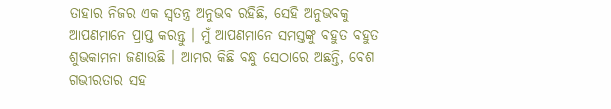ତାହାର ନିଜର ଏକ ସ୍ୱତନ୍ତ୍ର ଅନୁଭବ ରହିଛି, ସେହି ଅନୁଭବକୁ ଆପଣମାନେ ପ୍ରାପ୍ତ କରନ୍ତୁ । ମୁଁ ଆପଣମାନେ ସମସ୍ତଙ୍କୁ ବହୁତ ବହୁତ ଶୁଭକାମନା ଜଣାଉଛି । ଆମର କିଛି ବନ୍ଧୁ ସେଠାରେ ଅଛନ୍ତି, ବେଶ ଗଭୀରତାର ସହ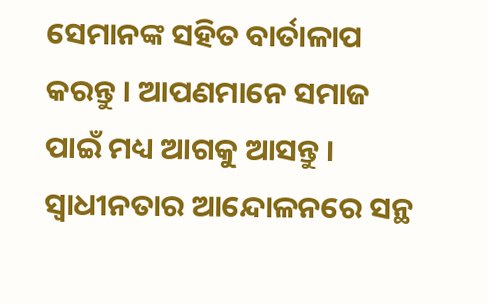ସେମାନଙ୍କ ସହିତ ବାର୍ତାଳାପ କରନ୍ତୁ । ଆପଣମାନେ ସମାଜ ପାଇଁ ମଧ୍ୟ ଆଗକୁ ଆସନ୍ତୁ । ସ୍ୱାଧୀନତାର ଆନ୍ଦୋଳନରେ ସନ୍ଥ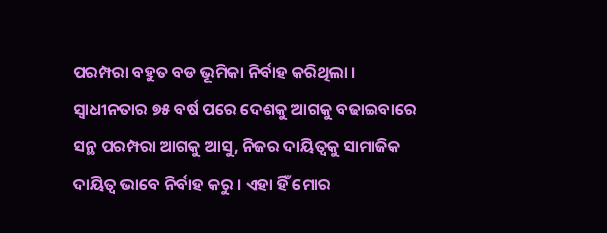ପରମ୍ପରା ବହୁତ ବଡ ଭୂମିକା ନିର୍ବାହ କରିଥିଲା । ସ୍ୱାଧୀନତାର ୭୫ ବର୍ଷ ପରେ ଦେଶକୁ ଆଗକୁ ବଢାଇବାରେ ସନ୍ଥ ପରମ୍ପରା ଆଗକୁ ଆସୁ, ନିଜର ଦାୟିତ୍ୱକୁ ସାମାଜିକ ଦାୟିତ୍ୱ ଭାବେ ନିର୍ବାହ କରୁ । ଏହା ହିଁ ମୋର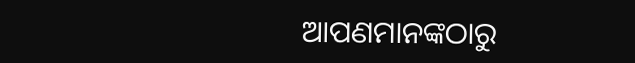ଆପଣମାନଙ୍କଠାରୁ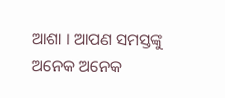ଆଶା । ଆପଣ ସମସ୍ତଙ୍କୁ ଅନେକ ଅନେକ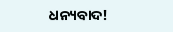ଧନ୍ୟବାଦ!